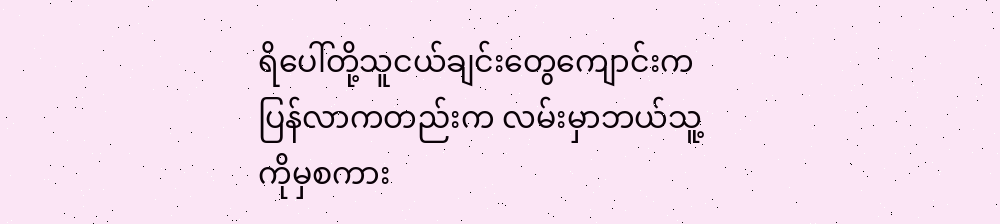ရိပေါ်တို့သူငယ်ချင်းတွေကျောင်းကပြန်လာကတည်းက လမ်းမှာဘယ်သူ့ကိုမှစကား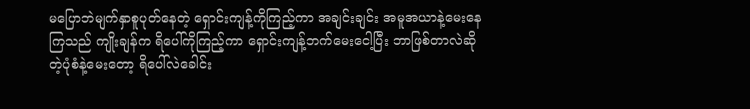မပြောဘဲမျက်နှာစူပုတ်နေတဲ့ ရှောင်းကျန့်ကိုကြည့်ကာ အချင်းချင်း အမူအယာနဲ့မေးနေကြသည် ကျိုးချန်က ရိပေါ်ကိုကြည့်ကာ ရှောင်းကျန့်ဘက်မေးငေါ့ပြီး ဘာဖြစ်တာလဲဆိုတဲ့ပုံစံနဲ့မေးတော့ ရိပေါ်လဲခေါင်း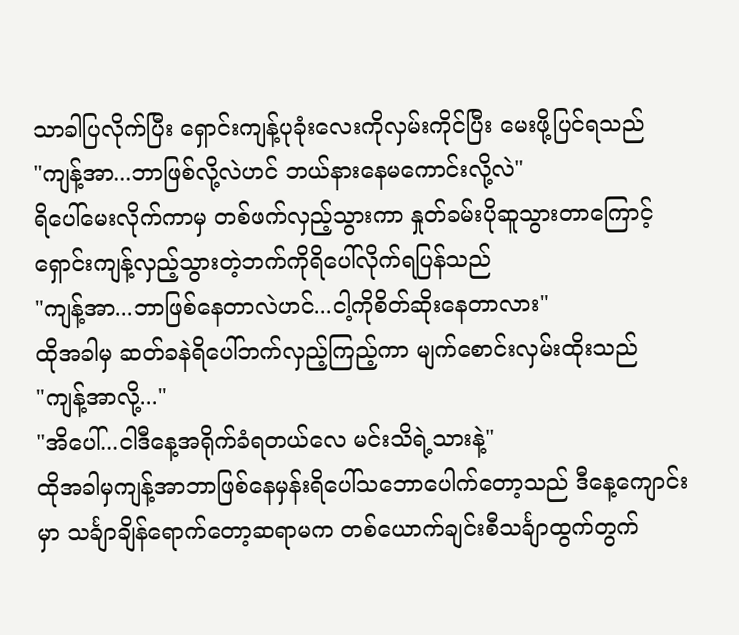သာခါပြလိုက်ပြီး ရှောင်းကျန့်ပုခုံးလေးကိုလှမ်းကိုင်ပြီး မေးဖို့ပြင်ရသည်
"ကျန့်အာ...ဘာဖြစ်လို့လဲဟင် ဘယ်နားနေမကောင်းလို့လဲ"
ရိပေါ်မေးလိုက်ကာမှ တစ်ဖက်လှည့်သွားကာ နှုတ်ခမ်းပိုဆူသွားတာကြောင့် ရှောင်းကျန့်လှည့်သွားတဲ့ဘက်ကိုရိပေါ်လိုက်ရပြန်သည်
"ကျန့်အာ...ဘာဖြစ်နေတာလဲဟင်...ငါ့ကိုစိတ်ဆိုးနေတာလား"
ထိုအခါမှ ဆတ်ခနဲရိပေါ်ဘက်လှည့်ကြည့်ကာ မျက်စောင်းလှမ်းထိုးသည်
"ကျန့်အာလို့..."
"အိပေါ်...ငါဒီနေ့အရိုက်ခံရတယ်လေ မင်းသိရဲ့သားနဲ့"
ထိုအခါမှကျန့်အာဘာဖြစ်နေမှန်းရိပေါ်သဘောပေါက်တော့သည် ဒီနေ့ကျောင်းမှာ သင်္ချာချိန်ရောက်တော့ဆရာမက တစ်ယောက်ချင်းစီသင်္ချာထွက်တွက်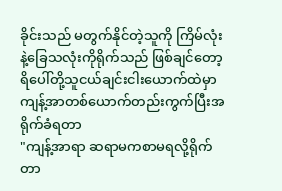ခိုင်းသည် မတွက်နိုင်တဲ့သူကို ကြိမ်လုံးနဲ့ခြေသလုံးကိုရိုက်သည် ဖြစ်ချင်တော့ ရိပေါ်တို့သူငယ်ချင်းငါးယောက်ထဲမှာ ကျန့်အာတစ်ယောက်တည်းကွက်ပြီးအရိုက်ခံရတာ
"ကျန့်အာရာ ဆရာမကစာမရလို့ရိုက်တာ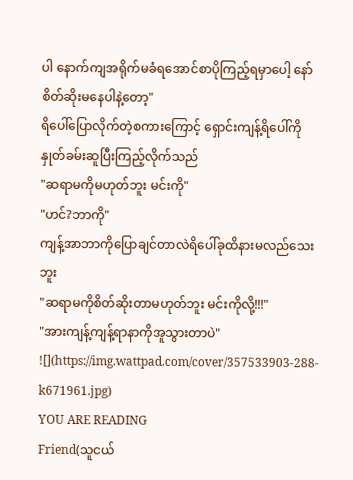ပါ နောက်ကျအရိုက်မခံရအောင်စာပိုကြည့်ရမှာပေါ့ နော် စိတ်ဆိုးမနေပါနဲ့တော့"
ရိပေါ်ပြောလိုက်တဲ့စကားကြောင့် ရှောင်းကျန့်ရိပေါ်ကိုနှုတ်ခမ်းဆူပြီးကြည့်လိုက်သည်
"ဆရာမကိုမဟုတ်ဘူး မင်းကို"
"ဟင်?ဘာကို"
ကျန့်အာဘာကိုပြောချင်တာလဲရိပေါ်ခုထိနားမလည်သေးဘူး
"ဆရာမကိုစိတ်ဆိုးတာမဟုတ်ဘူး မင်းကိုလို့!!!"
"အားကျန့်ကျန့်ရာနာကိုအူသွားတာပဲ"
![](https://img.wattpad.com/cover/357533903-288-k671961.jpg)
YOU ARE READING
Friend(သူငယ်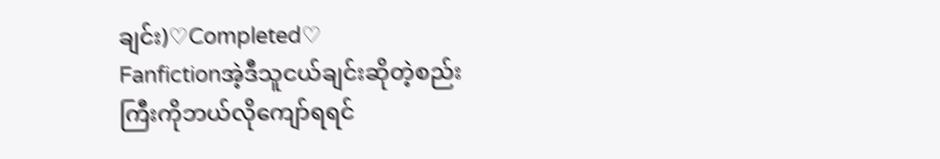ချင်း)♡Completed♡
Fanfictionအဲ့ဒီသူငယ်ချင်းဆိုတဲ့စည်းကြီးကိုဘယ်လိုကျော်ရရင်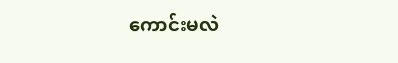ကောင်းမလဲ